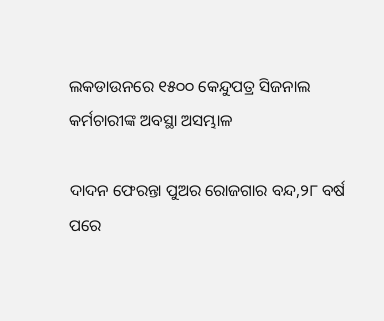ଲକଡାଉନରେ ୧୫୦୦ କେନ୍ଦୁପତ୍ର ସିଜନାଲ କର୍ମଚାରୀଙ୍କ ଅବସ୍ଥା ଅସମ୍ଭାଳ

ଦାଦନ ଫେରନ୍ତା ପୁଅର ରୋଜଗାର ବନ୍ଦ,୨୮ ବର୍ଷ ପରେ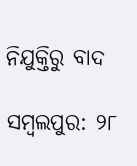ନିଯୁକ୍ତିରୁ ବାଦ

ସମ୍ବଲପୁର: ୨୮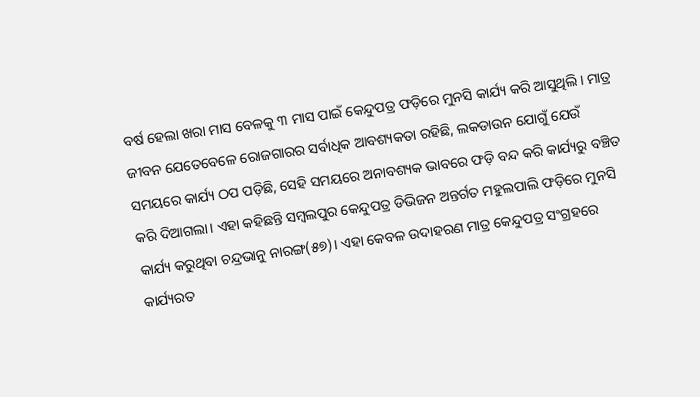ବର୍ଷ ହେଲା ଖରା ମାସ ବେଳକୁ ୩ ମାସ ପାଇଁ କେନ୍ଦୁପତ୍ର ଫଡ଼ିରେ ମୁନସି କାର୍ଯ୍ୟ କରି ଆସୁଥିଲି। ମାତ୍ର ଜୀବନ ଯେତେବେଳେ ରୋଜଗାରର ସର୍ବାଧିକ ଆବଶ୍ୟକତା ରହିଛି, ଲକଡାଉନ ଯୋଗୁଁ ଯେଉଁ ସମୟରେ କାର୍ଯ୍ୟ ଠପ ପଡ଼ିଛି, ସେହି ସମୟରେ ଅନାବଶ୍ୟକ ଭାବରେ ଫଡ଼ି ବନ୍ଦ କରି କାର୍ଯ୍ୟରୁ ବଞ୍ଚିତ କରି ଦିଆଗଲା। ଏହା କହିଛନ୍ତି ସମ୍ବଲପୁର କେନ୍ଦୁପତ୍ର ଡିଭିଜନ ଅନ୍ତର୍ଗତ ମହୁଲପାଲି ଫଡ଼ିରେ ମୁନସି କାର୍ଯ୍ୟ କରୁଥିବା ଚନ୍ଦ୍ରଭାନୁ ନାରଙ୍ଗ(୫୭)। ଏହା କେବଳ ଉଦାହରଣ ମାତ୍ର କେନ୍ଦୁପତ୍ର ସଂଗ୍ରହରେ କାର୍ଯ୍ୟରତ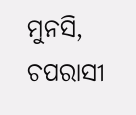ମୁନସି, ଚପରାସୀ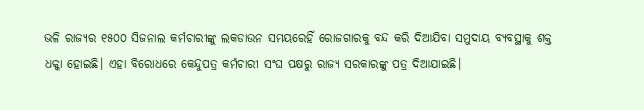ଭଳି ରାଜ୍ୟର ୧୫୦୦ ସିଜନାଲ କର୍ମଚାରୀଙ୍କୁ ଲକଡାଉନ ସମୟରେହିଁ ରୋଜଗାରକୁ ବନ୍ଦ କରି ଦିଆଯିବା ସମୁଦାୟ ବ୍ୟବସ୍ଥାକୁ ଶକ୍ତ ଧକ୍କା ହୋଇଛି। ଏହା ବିରୋଧରେ କେନ୍ଦୁପତ୍ର କର୍ମଚାରୀ ସଂଘ ପକ୍ଷରୁ ରାଜ୍ୟ ସରକାରଙ୍କୁ ପତ୍ର ଦିଆଯାଇଛି।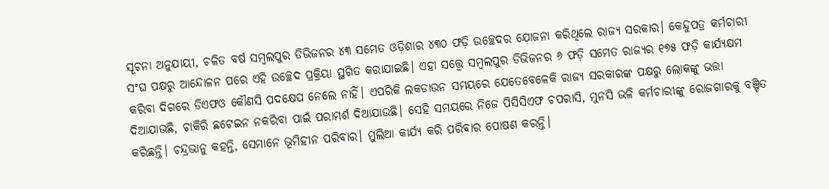ସୂଚନା ଅନୁଯାୟୀ, ଚଳିତ ବର୍ଷ ସମ୍ବଲପୁର ଡିଭିଜନର ୪୩ ସମେତ ଓଡ଼ିଶାର ୪୩୦ ଫଡ଼ି ଉଚ୍ଛେଦର ଯୋଜନା କରିଥିଲେ ରାଜ୍ୟ ସରକାର। କେନ୍ଦୁପତ୍ର କର୍ମଚାରୀ ସଂଘ ପକ୍ଷରୁ ଆନ୍ଦୋଳନ ପରେ ଏହି ଉଚ୍ଛେଦ ପ୍ରକ୍ରିୟା ସ୍ଥଗିତ କରାଯାଇଛି। ଏହା ସତ୍ତ୍ବେ ସମ୍ବଲପୁର ଡିଭିଜନର ୬ ଫଡ଼ି ସମେତ ରାଜ୍ୟର ୧୭୫ ଫଡ଼ି କାର୍ଯ୍ୟକ୍ଷମ କରିବା ଦିଗରେ ଡିଏଫଓ କୌଣସି ପଦକ୍ଷେପ ନେଲେ ନାହିଁ। ଏପରିକି ଲକଡାଉନ ସମୟରେ ଯେତେବେଳେକି ରାଜ୍ୟ ସରକାରଙ୍କ ପକ୍ଷରୁ ଲୋକଙ୍କୁ ଭତ୍ତା ଦିଆଯାଉଛି, ଚାକିରି ଛଟେଇନ ନକରିବା ପାଇଁ ପରାମର୍ଶ ଦିଆଯାଉଛି। ସେହି ସମୟରେ ନିଜେ ପିସିସିଏଫ ଚପରାସି, ମୁନସି ଭଳି କର୍ମଚାରୀଙ୍କୁ ରୋଜଗାରକୁ ବଞ୍ଚିତ କରିଛନ୍ତି। ଚନ୍ଦ୍ରଭାନୁ କହନ୍ତି, ସେମାନେ ଭୂମିହୀନ ପରିବାର। ମୁଲିଆ କାର୍ଯ୍ୟ କରି ପରିବାର ପୋଷଣ କରନ୍ତି।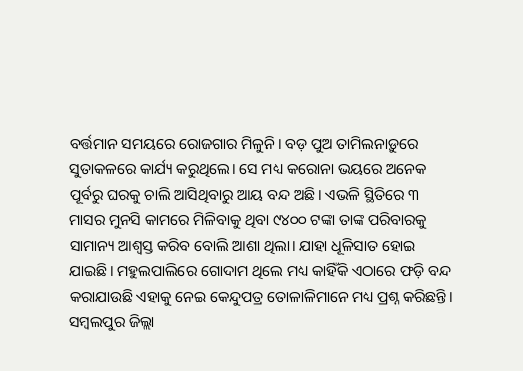ବର୍ତ୍ତମାନ ସମୟରେ ରୋଜଗାର ମିଳୁନି। ବଡ଼ ପୁଅ ତାମିଲନାଡ଼ୁରେ ସୁତାକଳରେ କାର୍ଯ୍ୟ କରୁଥିଲେ। ସେ ମଧ୍ୟ କରୋନା ଭୟରେ ଅନେକ ପୂର୍ବରୁ ଘରକୁ ଚାଲି ଆସିଥିବାରୁ ଆୟ ବନ୍ଦ ଅଛି। ଏଭଳି ସ୍ଥିତିରେ ୩ ମାସର ମୁନସି କାମରେ ମିଳିବାକୁ ଥିବା ୯୪୦୦ ଟଙ୍କା ତାଙ୍କ ପରିବାରକୁ ସାମାନ୍ୟ ଆଶ୍ବସ୍ତ କରିବ ବୋଲି ଆଶା ଥିଲା। ଯାହା ଧୂଳିସାତ ହୋଇ ଯାଇଛି। ମହୁଲପାଲିରେ ଗୋଦାମ ଥିଲେ ମଧ୍ୟ କାହିଁକି ଏଠାରେ ଫଡ଼ି ବନ୍ଦ କରାଯାଉଛି ଏହାକୁ ନେଇ କେନ୍ଦୁପତ୍ର ତୋଳାଳିମାନେ ମଧ୍ୟ ପ୍ରଶ୍ନ କରିଛନ୍ତି। ସମ୍ବଲପୁର ଜିଲ୍ଲା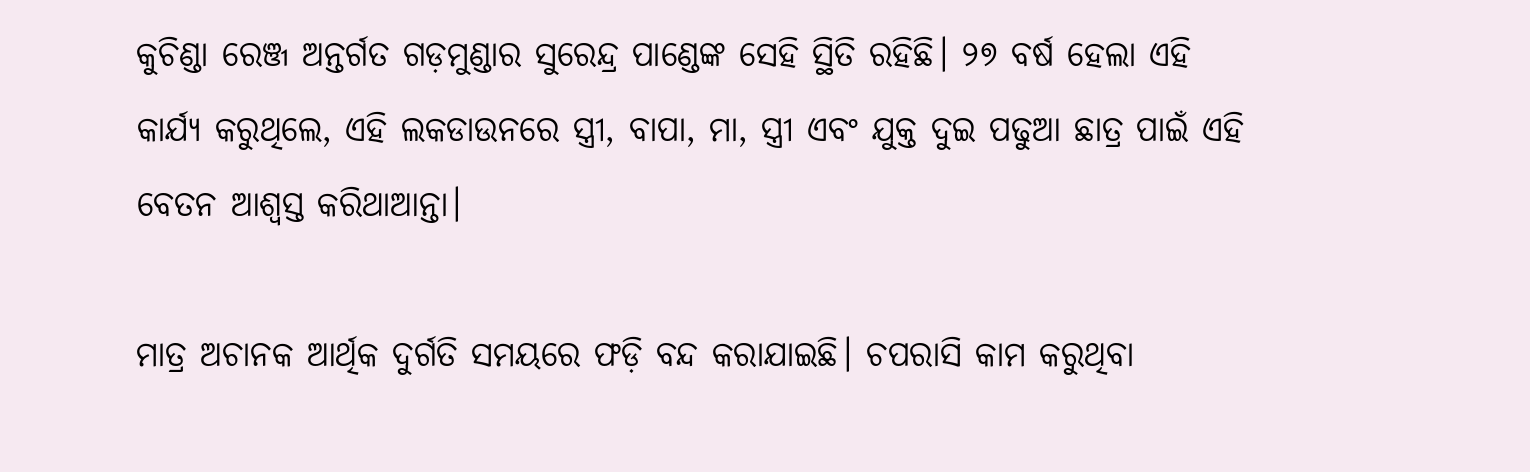କୁଚିଣ୍ଡା ରେଞ୍ଜ ଅନ୍ତର୍ଗତ ଗଡ଼ମୁଣ୍ଡାର ସୁରେନ୍ଦ୍ର ପାଣ୍ଡେଙ୍କ ସେହି ସ୍ଥିତି ରହିଛି। ୨୭ ବର୍ଷ ହେଲା ଏହି କାର୍ଯ୍ୟ କରୁଥିଲେ, ଏହି ଲକଡାଉନରେ ସ୍ତ୍ରୀ, ବାପା, ମା, ସ୍ତ୍ରୀ ଏବଂ ଯୁକ୍ତ ଦୁଇ ପଢୁଆ ଛାତ୍ର ପାଇଁ ଏହି ବେତନ ଆଶ୍ବସ୍ତ କରିଥାଆନ୍ତା।

ମାତ୍ର ଅଚାନକ ଆର୍ଥିକ ଦୁର୍ଗତି ସମୟରେ ଫଡ଼ି ବନ୍ଦ କରାଯାଇଛି। ଚପରାସି କାମ କରୁଥିବା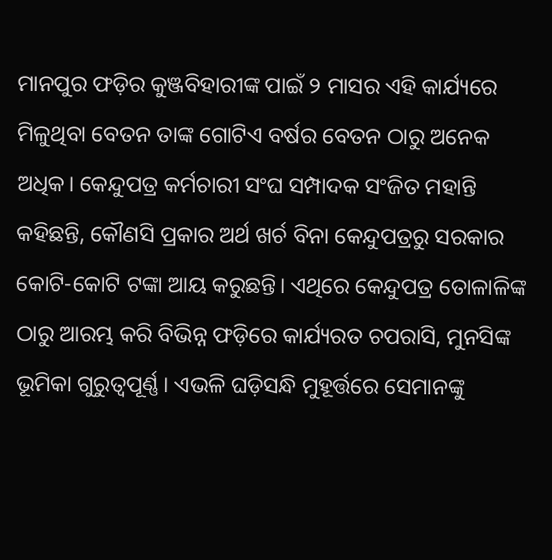ମାନପୁର ଫଡ଼ିର କୁଞ୍ଜବିହାରୀଙ୍କ ପାଇଁ ୨ ମାସର ଏହି କାର୍ଯ୍ୟରେ ମିଳୁଥିବା ବେତନ ତାଙ୍କ ଗୋଟିଏ ବର୍ଷର ବେତନ ଠାରୁ ଅନେକ ଅଧିକ। କେନ୍ଦୁପତ୍ର କର୍ମଚାରୀ ସଂଘ ସମ୍ପାଦକ ସଂଜିତ ମହାନ୍ତି କହିଛନ୍ତି, କୌଣସି ପ୍ରକାର ଅର୍ଥ ଖର୍ଚ ବିନା କେନ୍ଦୁପତ୍ରରୁ ସରକାର କୋଟି-କୋଟି ଟଙ୍କା ଆୟ କରୁଛନ୍ତି। ଏଥିରେ କେନ୍ଦୁପତ୍ର ତୋଳାଳିଙ୍କ ଠାରୁ ଆରମ୍ଭ କରି ବିଭିନ୍ନ ଫଡ଼ିରେ କାର୍ଯ୍ୟରତ ଚପରାସି, ମୁନସିଙ୍କ ଭୂମିକା ଗୁରୁତ୍ବପୂର୍ଣ୍ଣ। ଏଭଳି ଘଡ଼ିସନ୍ଧି ମୁହୂର୍ତ୍ତରେ ସେମାନଙ୍କୁ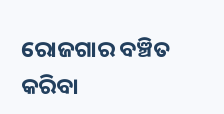ରୋଜଗାର ବଞ୍ଚିତ କରିବା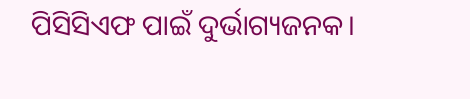ପିସିସିଏଫ ପାଇଁ ଦୁର୍ଭାଗ୍ୟଜନକ।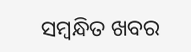ସମ୍ବନ୍ଧିତ ଖବର